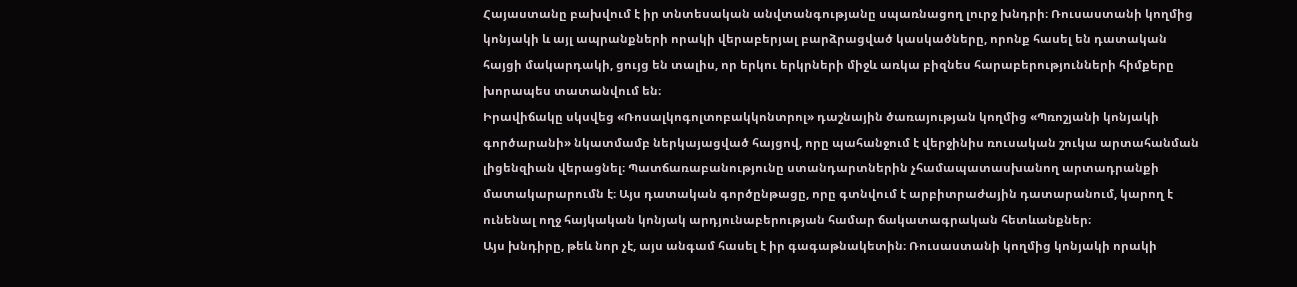Հայաստանը բախվում է իր տնտեսական անվտանգությանը սպառնացող լուրջ խնդրի։ Ռուսաստանի կողմից կոնյակի և այլ ապրանքների որակի վերաբերյալ բարձրացված կասկածները, որոնք հասել են դատական հայցի մակարդակի, ցույց են տալիս, որ երկու երկրների միջև առկա բիզնես հարաբերությունների հիմքերը խորապես տատանվում են։
Իրավիճակը սկսվեց «Ռոսալկոգոլտոբակկոնտրոլ» դաշնային ծառայության կողմից «Պռոշյանի կոնյակի գործարանի» նկատմամբ ներկայացված հայցով, որը պահանջում է վերջինիս ռուսական շուկա արտահանման լիցենզիան վերացնել։ Պատճառաբանությունը ստանդարտներին չհամապատասխանող արտադրանքի մատակարարումն է։ Այս դատական գործընթացը, որը գտնվում է արբիտրաժային դատարանում, կարող է ունենալ ողջ հայկական կոնյակ արդյունաբերության համար ճակատագրական հետևանքներ։
Այս խնդիրը, թեև նոր չէ, այս անգամ հասել է իր գագաթնակետին։ Ռուսաստանի կողմից կոնյակի որակի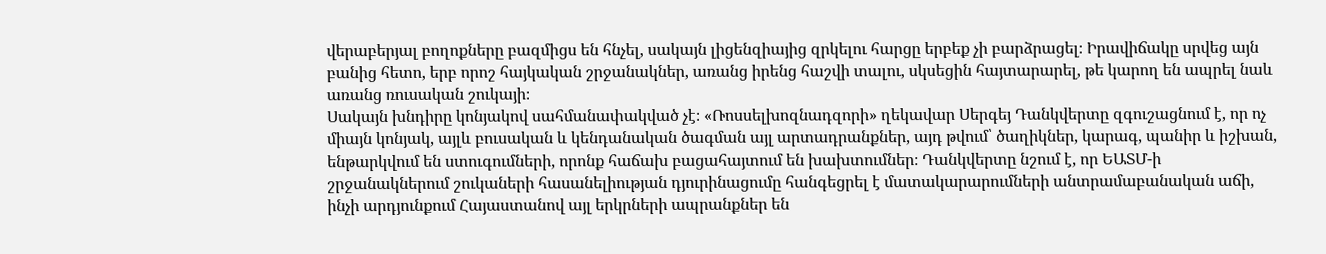վերաբերյալ բողոքները բազմիցս են հնչել, սակայն լիցենզիայից զրկելու հարցը երբեք չի բարձրացել։ Իրավիճակը սրվեց այն բանից հետո, երբ որոշ հայկական շրջանակներ, առանց իրենց հաշվի տալու, սկսեցին հայտարարել, թե կարող են ապրել նաև առանց ռուսական շուկայի։
Սակայն խնդիրը կոնյակով սահմանափակված չէ։ «Ռոսսելխոզնադզորի» ղեկավար Սերգեյ Դանկվերտը զգուշացնում է, որ ոչ միայն կոնյակ, այլև բուսական և կենդանական ծագման այլ արտադրանքներ, այդ թվում՝ ծաղիկներ, կարագ, պանիր և իշխան, ենթարկվում են ստուգումների, որոնք հաճախ բացահայտում են խախտումներ։ Դանկվերտը նշում է, որ ԵԱՏՄ-ի շրջանակներում շուկաների հասանելիության դյուրինացումը հանգեցրել է մատակարարումների անտրամաբանական աճի, ինչի արդյունքում Հայաստանով այլ երկրների ապրանքներ են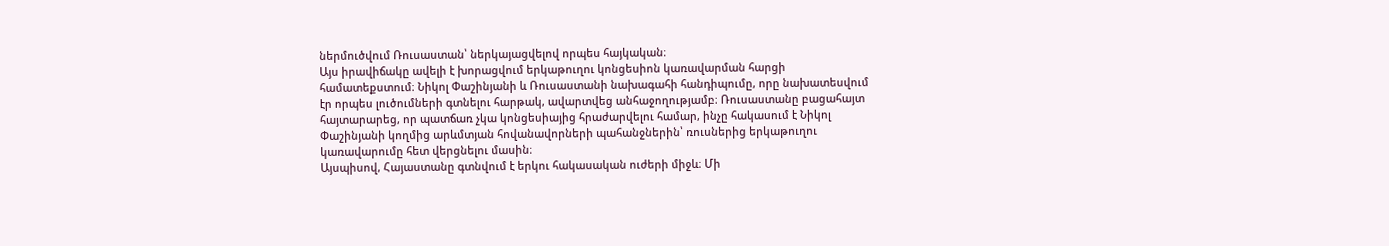ներմուծվում Ռուսաստան՝ ներկայացվելով որպես հայկական։
Այս իրավիճակը ավելի է խորացվում երկաթուղու կոնցեսիոն կառավարման հարցի համատեքստում։ Նիկոլ Փաշինյանի և Ռուսաստանի նախագահի հանդիպումը, որը նախատեսվում էր որպես լուծումների գտնելու հարթակ, ավարտվեց անհաջողությամբ։ Ռուսաստանը բացահայտ հայտարարեց, որ պատճառ չկա կոնցեսիայից հրաժարվելու համար, ինչը հակասում է Նիկոլ Փաշինյանի կողմից արևմտյան հովանավորների պահանջներին՝ ռուսներից երկաթուղու կառավարումը հետ վերցնելու մասին։
Այսպիսով, Հայաստանը գտնվում է երկու հակասական ուժերի միջև։ Մի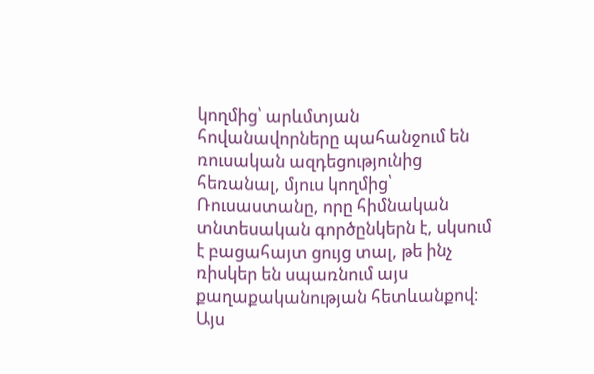կողմից՝ արևմտյան հովանավորները պահանջում են ռուսական ազդեցությունից հեռանալ, մյուս կողմից՝ Ռուսաստանը, որը հիմնական տնտեսական գործընկերն է, սկսում է բացահայտ ցույց տալ, թե ինչ ռիսկեր են սպառնում այս քաղաքականության հետևանքով։
Այս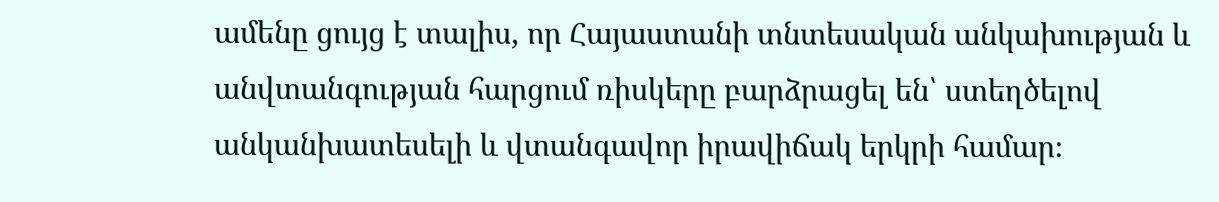ամենը ցույց է տալիս, որ Հայաստանի տնտեսական անկախության և անվտանգության հարցում ռիսկերը բարձրացել են՝ ստեղծելով անկանխատեսելի և վտանգավոր իրավիճակ երկրի համար։